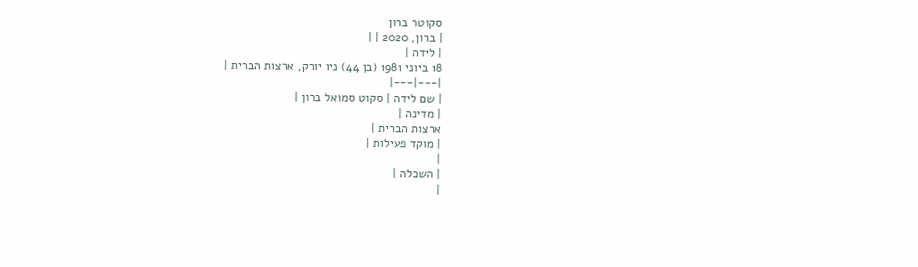סקוטר ברון
| ברון, 2020 | |
| לידה |
18 ביוני 1981 (בן 44) ניו יורק, ארצות הברית |
|---|---|
| שם לידה | סקוט סמואל ברון |
| מדינה |
ארצות הברית |
| מוקד פעילות |
|
| השכלה |
|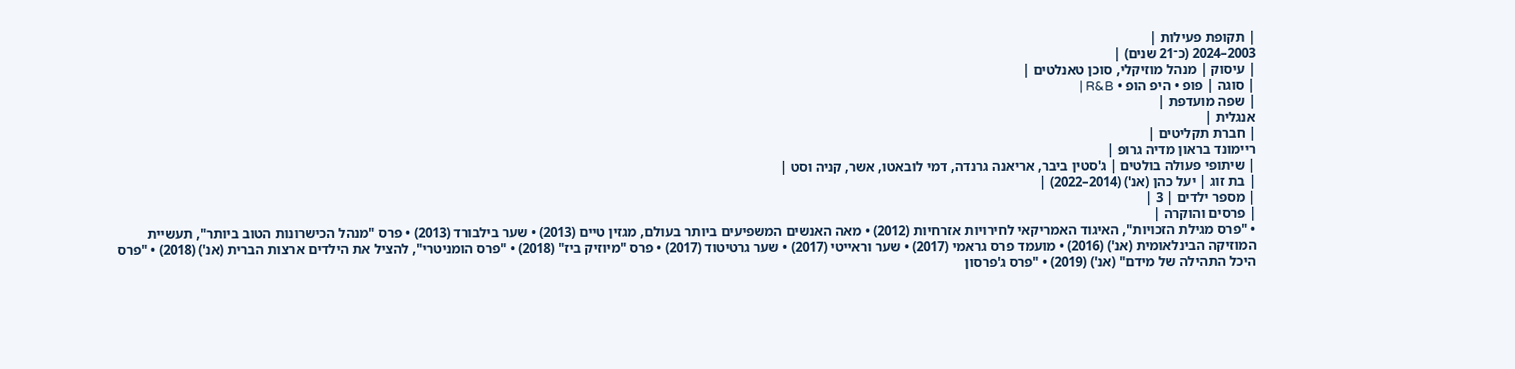| תקופת פעילות |
2003–2024 (כ־21 שנים) |
| עיסוק | מנהל מוזיקלי, סוכן טאנלטים |
| סוגה | פופ • היפ הופ • R&B |
| שפה מועדפת |
אנגלית |
| חברת תקליטים |
ריימונד בראון מדיה גרופ |
| שיתופי פעולה בולטים | ג'סטין ביבר, אריאנה גרנדה, דמי לובאטו, אשר, קניה וסט |
| בת זוג | יעל כהן (אנ') (2014–2022) |
| מספר ילדים | 3 |
| פרסים והוקרה |
• "פרס מגילת הזכויות", האיגוד האמריקאי לחירויות אזרחיות (2012) • מאה האנשים המשפיעים ביותר בעולם, מגזין טיים (2013) • שער בילבורד (2013) • פרס "מנהל הכישרונות הטוב ביותר", תעשיית המוזיקה הבינלאומית (אנ') (2016) • מועמד פרס גראמי (2017) • שער וראייטי (2017) • שער גרטיטוד (2017) • פרס "מיוזיק ביז" (2018) • "פרס הומניטרי", להציל את הילדים ארצות הברית (אנ') (2018) • "פרס היכל התהילה של מידם" (אנ') (2019) • "פרס ג'פרסון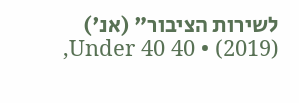לשירות הציבור" (אנ') (2019) • 40 Under 40,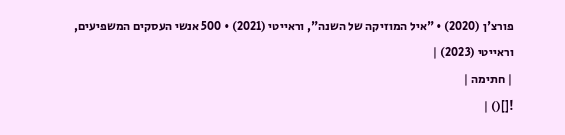פורצ'ן (2020) • "איל המוזיקה של השנה", וראייטי (2021) • 500 אנשי העסקים המשפיעים, וראייטי (2023) |
| חתימה |
![]() |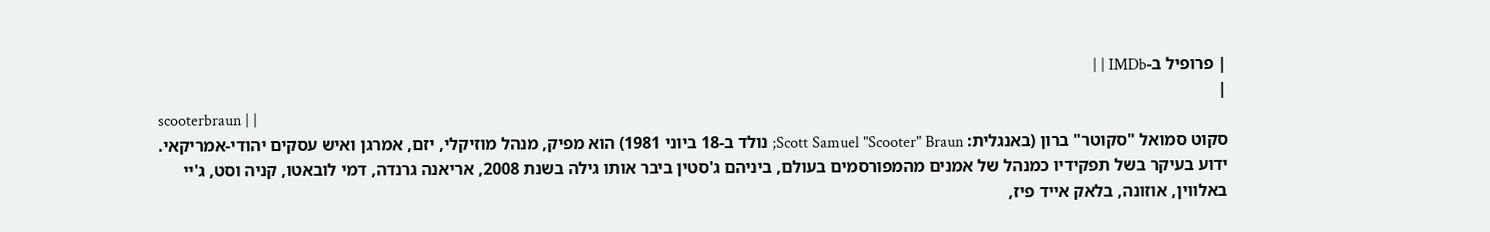| פרופיל ב-IMDb | |
|
scooterbraun | |
סקוט סמואל "סקוטר" ברון (באנגלית: Scott Samuel "Scooter" Braun; נולד ב-18 ביוני 1981) הוא מפיק, מנהל מוזיקלי, יזם, אמרגן ואיש עסקים יהודי-אמריקאי.
ידוע בעיקר בשל תפקידיו כמנהל של אמנים מהמפורסמים בעולם, ביניהם ג'סטין ביבר אותו גילה בשנת 2008, אריאנה גרנדה, דמי לובאטו, קניה וסט, ג'יי באלווין, אוזונה, בלאק אייד פיז,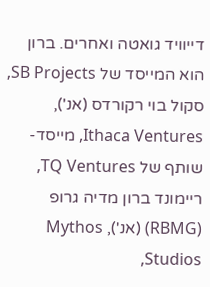דייוויד גואטה ואחרים. ברון הוא המייסד של SB Projects, סקול בוי רקורדס (אנ'), Ithaca Ventures, מייסד-שותף של TQ Ventures, ריימונד ברון מדיה גרופ (RBMG) (אנ'), Mythos Studios,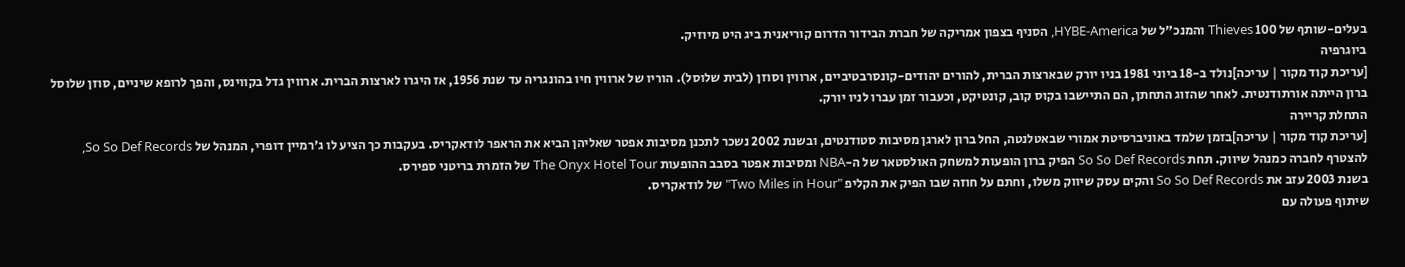בעלים-שותף של 100 Thieves והמנכ"ל של HYBE-America, הסניף בצפון אמריקה של חברת הבידור הדרום קוריאנית ביג היט מיוזיק.
ביוגרפיה
[עריכת קוד מקור | עריכה]נולד ב-18 ביוני 1981 בניו יורק שבארצות הברית, להורים יהודים-קונסרבטיביים, ארווין וסוזן (לבית שלוסל). הוריו של ארווין חיו בהונגריה עד שנת 1956, אז היגרו לארצות הברית. ארווין גדל בקווינס, והפך לרופא שיניים, סוזן שלוסל ברון הייתה אורתודנטית. לאחר שהזוג התחתן, הם התיישבו בקוס קוב, קונטיקט, וכעבור זמן עברו לניו יורק.
התחלת קריירה
[עריכת קוד מקור | עריכה]בזמן שלמד באוניברסיטת אמורי שבאטלנטה, החל ברון לארגן מסיבות סטודנטים, ובשנת 2002 נשכר לתכנן מסיבות אפטר שאליהן הביא את הראפר לודאקריס. בעקבות כך הציע לו ג'רמיין דופרי, המנהל של So So Def Records, להצטרף לחברה כמנהל שיווק. תחת So So Def Records הפיק ברון הופעות למשחק האולסטאר של ה-NBA ומסיבות אפטר בסבב ההופעות The Onyx Hotel Tour של הזמרת בריטני ספירס.
בשנת 2003 עזב את So So Def Records והקים עסק שיווק משלו, וחתם על חוזה שבו הפיק את הקליפ "Two Miles in Hour" של לודאקריס.
שיתוף פעולה עם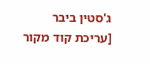ג'סטין ביבר
[עריכת קוד מקור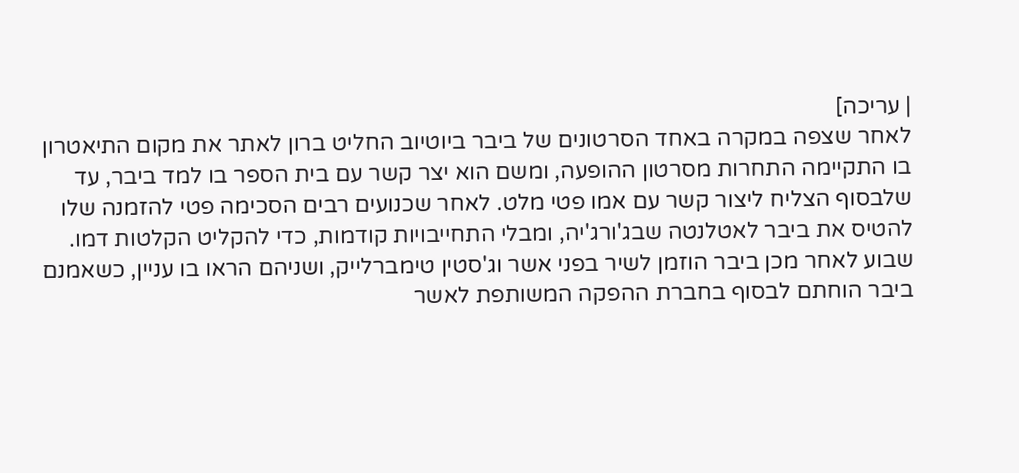| עריכה]
לאחר שצפה במקרה באחד הסרטונים של ביבר ביוטיוב החליט ברון לאתר את מקום התיאטרון בו התקיימה התחרות מסרטון ההופעה, ומשם הוא יצר קשר עם בית הספר בו למד ביבר, עד שלבסוף הצליח ליצור קשר עם אמו פטי מלט. לאחר שכנועים רבים הסכימה פטי להזמנה שלו להטיס את ביבר לאטלנטה שבג'ורג'יה, ומבלי התחייבויות קודמות, כדי להקליט הקלטות דמו. שבוע לאחר מכן ביבר הוזמן לשיר בפני אשר וג'סטין טימברלייק, ושניהם הראו בו עניין, כשאמנם ביבר הוחתם לבסוף בחברת ההפקה המשותפת לאשר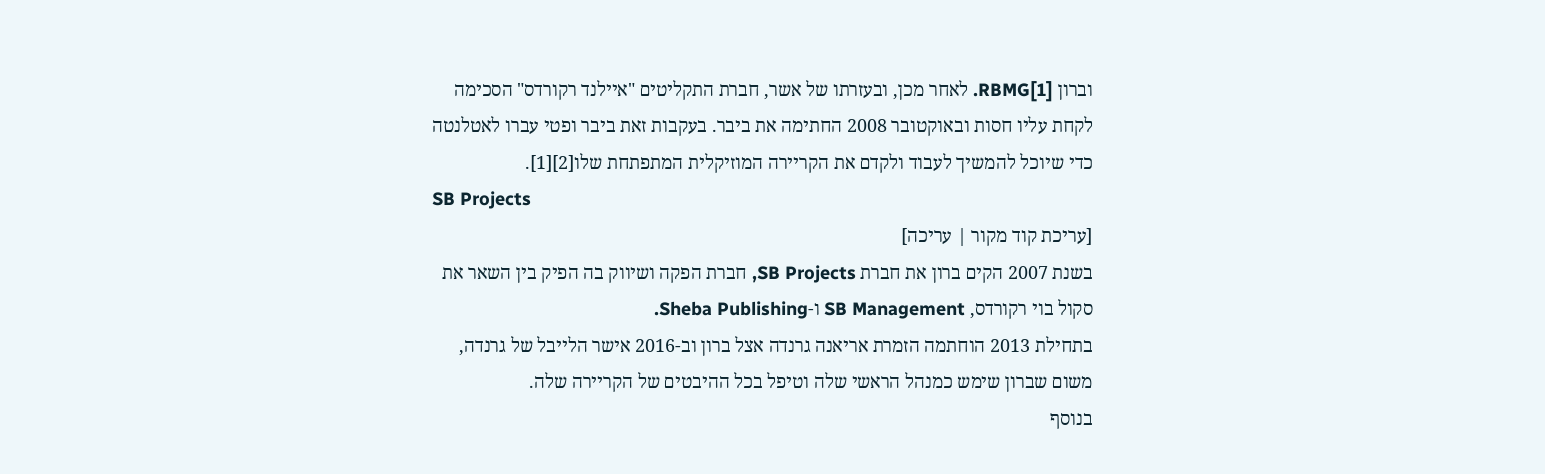וברון RBMG[1]. לאחר מכן, ובעזרתו של אשר, חברת התקליטים "איילנד רקורדס" הסכימה לקחת עליו חסות ובאוקטובר 2008 החתימה את ביבר. בעקבות זאת ביבר ופטי עברו לאטלנטה כדי שיוכל להמשיך לעבוד ולקדם את הקריירה המוזיקלית המתפתחת שלו[2][1].
SB Projects
[עריכת קוד מקור | עריכה]
בשנת 2007 הקים ברון את חברת SB Projects, חברת הפקה ושיווק בה הפיק בין השאר את סקול בוי רקורדס, SB Management ו-Sheba Publishing.
בתחילת 2013 הוחתמה הזמרת אריאנה גרנדה אצל ברון וב-2016 אישר הלייבל של גרנדה, משום שברון שימש כמנהל הראשי שלה וטיפל בכל ההיבטים של הקריירה שלה.
בנוסף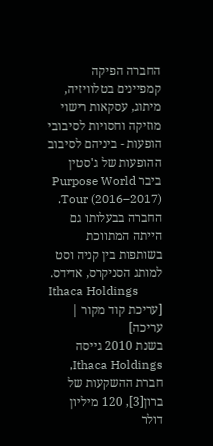החברה הפיקה קמפיינים בטלוויזיה, מיתוג, עסקאות רישוי מוזיקה וחסויות לסיבובי הופעות - ביניהם לסיבוב ההופעות של ג'סטין ביבר Purpose World Tour (2016–2017).
החברה בבעלותו גם הייתה המתווכת בשותפות בין קניה וסט למותג הסניקרס, אדידס.
Ithaca Holdings
[עריכת קוד מקור | עריכה]
בשנת 2010 גייסה Ithaca Holdings, חברת ההשקעות של ברון[3], 120 מיליון דולר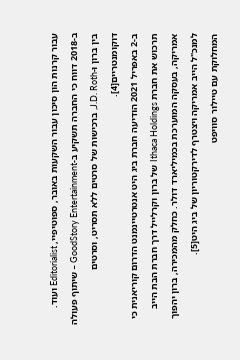עבור קרנות הון סיכון עבור השקעות באובר, ספוטיפיי, Editorialist ועוד.
ב-2018 דווח כי החברה תשקיע ב-GoodStory Entertainment – שיתוף פעולה בין ברון ו-J.D. Roth, ברכישות של סרטים ללא תסריט, וסרטים דוקומנטריים[4].
ב-2 באפריל 2021 הודיעה חברת ביג היט אנטרטיינמנט הדרום קוריאנית כי תרכוש את חברת Ithaca Holdings של ברון וקרלייל דרך חברת הבת הייב אמריקה, בעסקה המוערכת בכמיליארד דולר. כחלק מהמכירה, ברון יהפוך למנכ"ל הייב אמריקה ויצטרף לדירקטוריון של ביג היט[5].
המחלוקת עם טיילור סוויפט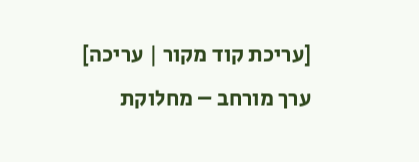[עריכת קוד מקור | עריכה]
ערך מורחב – מחלוקת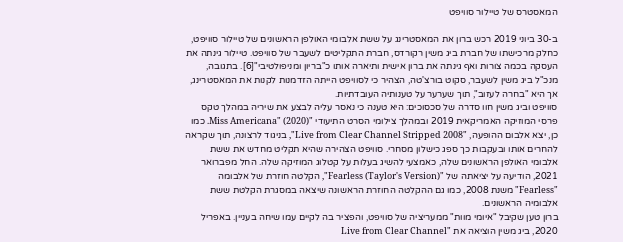המאסטרס של טיילור סוויפט

ב-30 ביוני 2019 רכש ברון את המאסטרינג על ששת אלבומי האולפן הראשונים של טיילור סוויפט, כחלק מרכישתו של חברת ביג משין רקורדס, חברת התקליטים לשעבר של סוויפט. טיילור גינתה את העסקה בכמה צורות ואף גינתה את ברון אישית ותיארה אותו כ"בריון ומניפולטיבי"[6]. בתגובה, מנכ"ל ביג משין לשעבר, סקוט בורצ'טה, הצהיר כי לסוויפט הייתה הזדמנות לקנות את המאסטרינג, אך היא "בחרה לעזוב", תוך שערער על טענותיה העובדתיות.
סוויפט וביג משין חוו סדרה של סכסוכים: היא טענה כי נאסר עליה לבצע את שיריה במהלך טקס פרסי המוזיקה האמריקאית 2019 ובמהלך צילומי הסרט התיעודי "Miss Americana" (2020). כמו כן, יצא אלבום ההופעה, "Live from Clear Channel Stripped 2008", בניגוד לרצונה, תוך שקראה להחרים אותו ובעקבות כך ספג כישלון מסחרי. סוויפט הצהירה שהיא תקליט מחדש את ששת אלבומי האולפן הראשונים שלה, כאמצעי להשיג בעלות על קטלוג המוזיקה שלה. החל מפברואר 2021, הודיעה על יציאתה של "Fearless (Taylor's Version)", הקלטה חוזרת של אלבומה "Fearless" משנת 2008, כמו גם ההקלטה החוזרת הראשונה שיצאה במסגרת הקלטת ששת אלבומיה הראשונים.
ברון טען שקיבל "איומי מוות" ממעריציה של סוויפט, והפציר בה לקיים עמו שיחה בעניין. באפריל 2020, ביג משין הוציאה את "Live from Clear Channel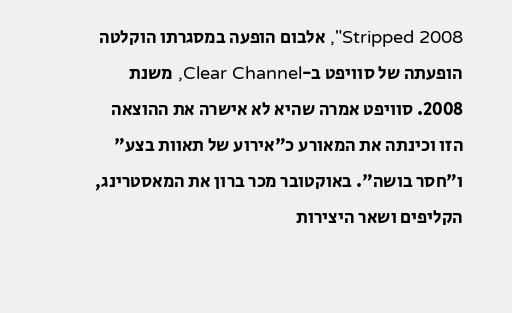Stripped 2008", אלבום הופעה במסגרתו הוקלטה הופעתה של סוויפט ב-Clear Channel, משנת 2008. סוויפט אמרה שהיא לא אישרה את ההוצאה הזו וכינתה את המאורע כ"אירוע של תאוות בצע" ו"חסר בושה". באוקטובר מכר ברון את המאסטרינג, הקליפים ושאר היצירות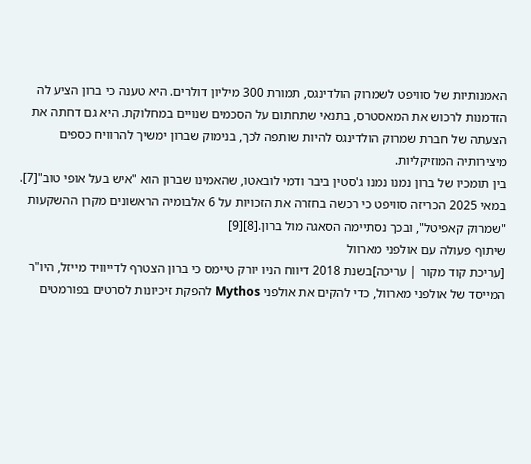האמנותיות של סוויפט לשמרוק הולדינגס, תמורת 300 מיליון דולרים. היא טענה כי ברון הציע לה הזדמנות לרכוש את המאסטרס, בתנאי שתחתום על הסכמים שנויים במחלוקת. היא גם דחתה את הצעתה של חברת שמרוק הולדינגס להיות שותפה לכך, בנימוק שברון ימשיך להרוויח כספים מיצירותיה המוזיקליות.
בין תומכיו של ברון נמנו נמנו ג'סטין ביבר ודמי לובאטו, שהאמינו שברון הוא "איש בעל אופי טוב"[7].
במאי 2025 הכריזה סוויפט כי רכשה בחזרה את הזכויות על 6 אלבומיה הראשונים מקרן ההשקעות "שמרוק קאפיטל", ובכך נסתיימה הסאגה מול ברון.[8][9]
שיתוף פעולה עם אולפני מארוול
[עריכת קוד מקור | עריכה]בשנת 2018 דיווח הניו יורק טיימס כי ברון הצטרף לדייוויד מייזל, היו"ר המייסד של אולפני מארוול, כדי להקים את אולפני Mythos להפקת זיכיונות לסרטים בפורמטים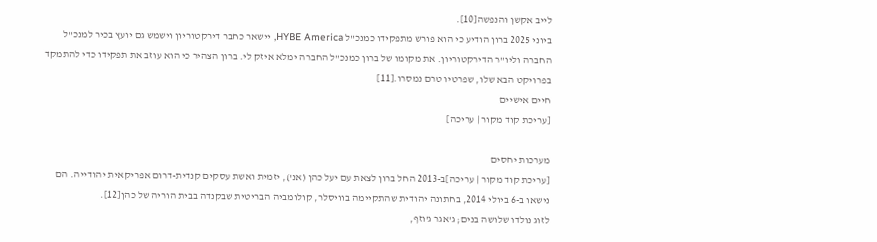לייב אקשן והנפשה[10].
ביוני 2025 ברון הודיע כי הוא פורש מתפקידו כמנכ"ל HYBE America, יישאר כחבר דירקטוריון וישמש גם יועץ בכיר למנכ"ל החברה וליו"ר הדירקטוריון. את מקומו של ברון כמנכ"ל החברה ימלא איזק לי. ברון הצהיר כי הוא עוזב את תפקידו כדי להתמקד בפרויקט הבא שלו, שפרטיו טרם נמסרו.[11]
חיים אישיים
[עריכת קוד מקור | עריכה]

מערכות יחסים
[עריכת קוד מקור | עריכה]ב-2013 החל ברון לצאת עם יעל כהן (אנ'), יזמית ואשת עסקים קנדית-דרום אפריקאית יהודייה. הם נישאו ב-6 ביולי 2014, בחתונה יהודית שהתקיימה בוויסלר, קולומביה הבריטית שבקנדה בבית הוריה של כהן[12].
לזוג נולדו שלושה בנים; ג'אגר ג'וזף,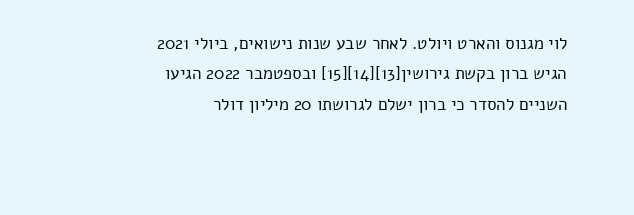לוי מגנוס והארט ויולט. לאחר שבע שנות נישואים, ביולי 2021 הגיש ברון בקשת גירושין[13][14][15] ובספטמבר 2022 הגיעו השניים להסדר כי ברון ישלם לגרושתו 20 מיליון דולר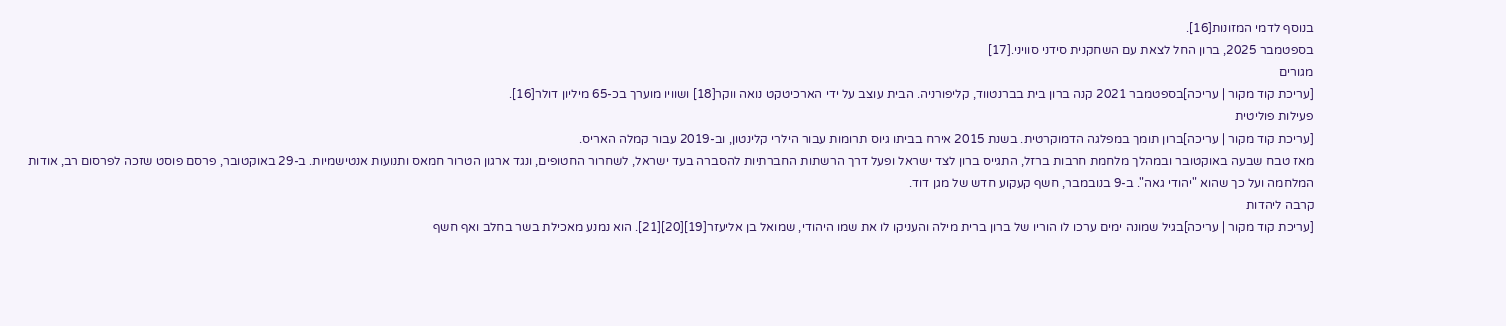בנוסף לדמי המזונות[16].
בספטמבר 2025, ברון החל לצאת עם השחקנית סידני סוויני.[17]
מגורים
[עריכת קוד מקור | עריכה]בספטמבר 2021 קנה ברון בית בברנטווד, קליפורניה. הבית עוצב על ידי הארכיטקט נואה ווקר[18] ושוויו מוערך בכ-65 מיליון דולר[16].
פעילות פוליטית
[עריכת קוד מקור | עריכה]ברון תומך במפלגה הדמוקרטית. בשנת 2015 אירח בביתו גיוס תרומות עבור הילרי קלינטון, וב-2019 עבור קמלה האריס.
מאז טבח שבעה באוקטובר ובמהלך מלחמת חרבות ברזל, התגייס ברון לצד ישראל ופעל דרך הרשתות החברתיות להסברה בעד ישראל, לשחרור החטופים, ונגד ארגון הטרור חמאס ותנועות אנטישמיות. ב-29 באוקטובר, פרסם פוסט שזכה לפרסום רב, אודות המלחמה ועל כך שהוא "יהודי גאה". ב-9 בנובמבר, חשף קעקוע חדש של מגן דוד.
קרבה ליהדות
[עריכת קוד מקור | עריכה]בגיל שמונה ימים ערכו לו הוריו של ברון ברית מילה והעניקו לו את שמו היהודי, שמואל בן אליעזר[19][20][21]. הוא נמנע מאכילת בשר בחלב ואף חשף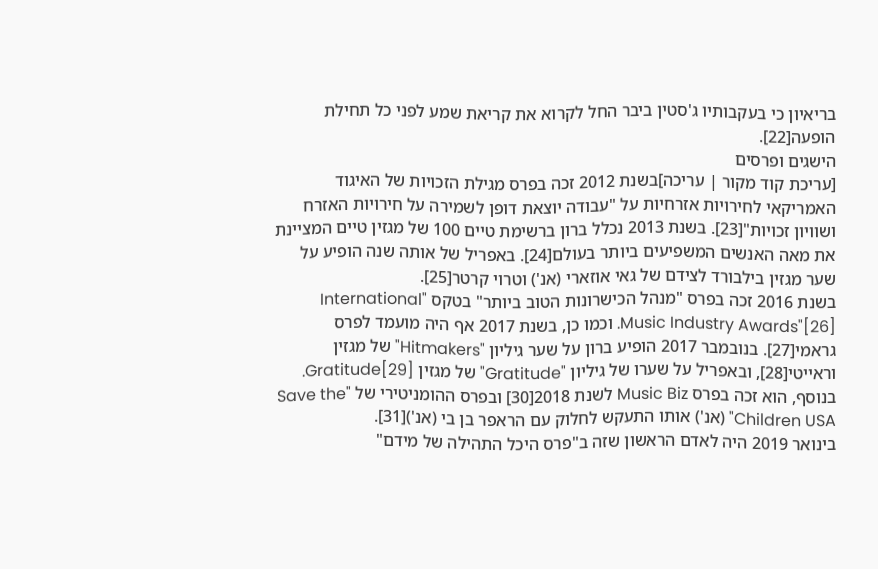בריאיון כי בעקבותיו ג'סטין ביבר החל לקרוא את קריאת שמע לפני כל תחילת הופעה[22].
הישגים ופרסים
[עריכת קוד מקור | עריכה]בשנת 2012 זכה בפרס מגילת הזכויות של האיגוד האמריקאי לחירויות אזרחיות על "עבודה יוצאת דופן לשמירה על חירויות האזרח ושוויון זכויות"[23]. בשנת 2013 נכלל ברון ברשימת טיים 100 של מגזין טיים המציינת את מאה האנשים המשפיעים ביותר בעולם[24]. באפריל של אותה שנה הופיע על שער מגזין בילבורד לצידם של גאי אוזארי (אנ') וטרוי קרטר[25].
בשנת 2016 זכה בפרס "מנהל הכישרונות הטוב ביותר" בטקס "International Music Industry Awards"[26]. וכמו כן, בשנת 2017 אף היה מועמד לפרס גראמי[27]. בנובמבר 2017 הופיע ברון על שער גיליון "Hitmakers" של מגזין וראייטי[28], ובאפריל על שערו של גיליון "Gratitude" של מגזין Gratitude[29]. בנוסף, הוא זכה בפרס Music Biz לשנת 2018[30] ובפרס ההומניטירי של "Save the Children USA" (אנ') אותו התעקש לחלוק עם הראפר בן בי (אנ')[31].
בינואר 2019 היה לאדם הראשון שזה ב"פרס היכל התהילה של מידם"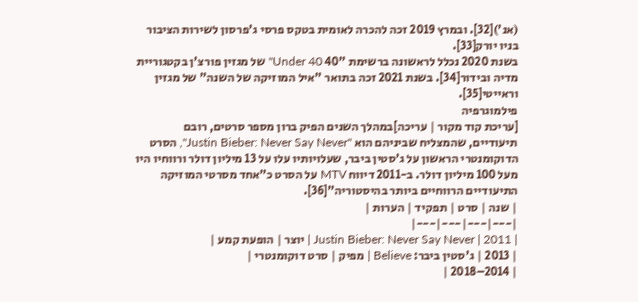(אנ')[32]. ובמרץ 2019 זכה להכרה לאומית בטקס פרסי ג'פרסון לשירות הציבור בניו יורק[33].
בשנת 2020 נכלל לראשונה ברשימת "40 Under 40" של מגזין פורצ'ן בקטגוריית מדיה ובידור[34]. בשנת 2021 זכה בתואר "איל המוזיקה של השנה" של מגזין וראייטי[35].
פילמוגרפיה
[עריכת קוד מקור | עריכה]במהלך השנים הפיק ברון מספר סרטים, רובם תיעודיים, שהמצליח שביניהם הוא "Justin Bieber: Never Say Never", הסרט הדוקומנטרי הראשון על ג'סטין ביבר, שעלויותיו עלו על 13 מיליון דולר ורווחיו היו מעל 100 מיליון דולר. ב-2011 דיווח MTV על הסרט כ”אחד מסרטי המוזיקה התיעודיים הרווחיים ביותר בהיסטוריה”[36].
| שנה | סרט | תפקיד | הערות |
|---|---|---|---|
| 2011 | Justin Bieber: Never Say Never | יוצר | הופעת קמע |
| 2013 | ג'סטין ביבר: Believe | מפיק | סרט דוקומנטרי |
| 2014–2018 |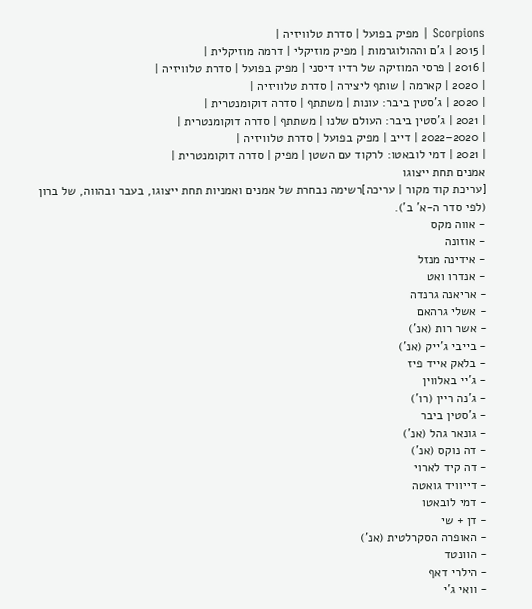Scorpions | מפיק בפועל | סדרת טלוויזיה |
| 2015 | ג'ם וההולוגרמות | מפיק מוזיקלי | דרמה מוזיקלית |
| 2016 | פרסי המוזיקה של רדיו דיסני | מפיק בפועל | סדרת טלוויזיה |
| 2020 | קארמה | שותף ליצירה | סדרת טלוויזיה |
| 2020 | ג'סטין ביבר: עונות | משתתף | סדרה דוקומנטרית |
| 2021 | ג'סטין ביבר: העולם שלנו | משתתף | סדרה דוקומנטרית |
| 2020–2022 | דייב | מפיק בפועל | סדרת טלוויזיה |
| 2021 | דמי לובאטו: לרקוד עם השטן | מפיק | סדרה דוקומנטרית |
אמנים תחת ייצוגו
[עריכת קוד מקור | עריכה]רשימה נבחרת של אמנים ואמניות תחת ייצוגו, בעבר ובהווה, של ברון (לפי סדר ה-א' ב').
- אווה מקס
- אוזונה
- אידינה מנזל
- אנדרו ואט
- אריאנה גרנדה
- אשלי גרהאם
- אשר רות (אנ')
- בייבי ג'ייק (אנ')
- בלאק אייד פיז
- ג'יי באלווין
- ג'נה ריין (רו')
- ג'סטין ביבר
- גונאר גהל (אנ')
- דה נוקס (אנ')
- דה קיד לארוי
- דייוויד גואטה
- דמי לובאטו
- דן + שי
- האופרה הסקרלטית (אנ')
- הוונטד
- הילרי דאף
- וואי ג'י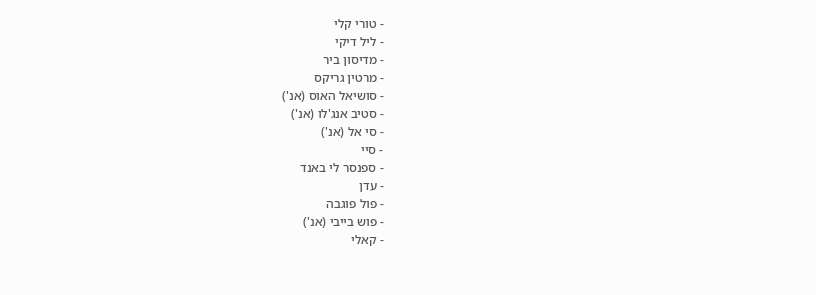- טורי קלי
- ליל דיקי
- מדיסון ביר
- מרטין גריקס
- סושיאל האוס (אנ')
- סטיב אנג'לו (אנ')
- סי אל (אנ')
- סיי
- ספנסר לי באנד
- עדן
- פול פוגבה
- פוש בייבי (אנ')
- קאלי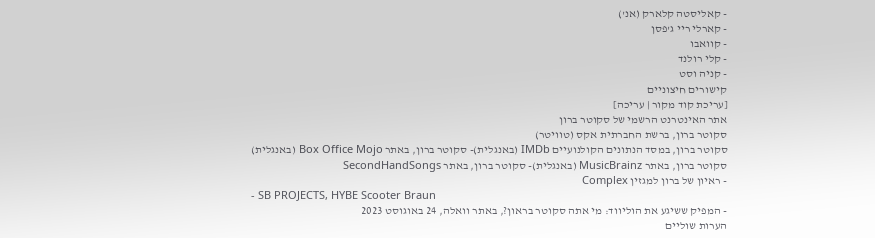- קאליסטה קלארק (אנ')
- קארלי ריי ג'פסן
- קוואבו
- קלי רולנד
- קניה וסט
קישורים חיצוניים
[עריכת קוד מקור | עריכה]
אתר האינטרנט הרשמי של סקוטר ברון
סקוטר ברון, ברשת החברתית אקס (טוויטר)
סקוטר ברון, במסד הנתונים הקולנועיים IMDb (באנגלית)- סקוטר ברון, באתר Box Office Mojo (באנגלית)
סקוטר ברון, באתר MusicBrainz (באנגלית)- סקוטר ברון, באתר SecondHandSongs
- ראיון של ברון למגזין Complex
- SB PROJECTS, HYBE Scooter Braun
- המפיק ששיגע את הוליווד: מי אתה סקוטר בראון?, באתר וואלה, 24 באוגוסט 2023
הערות שוליים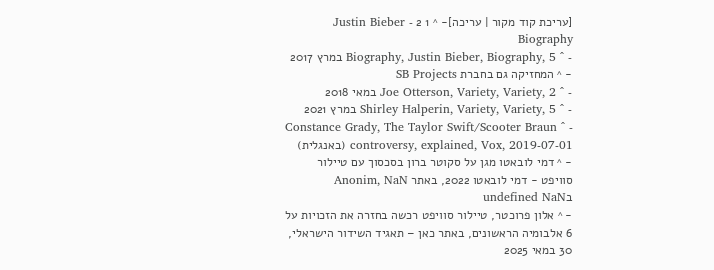[עריכת קוד מקור | עריכה]- ^ 1 2 Justin Bieber - Biography
- ^ Biography, Justin Bieber, Biography, 5 במרץ 2017
- ^ המחזיקה גם בחברת SB Projects
- ^ Joe Otterson, Variety, Variety, 2 במאי 2018
- ^ Shirley Halperin, Variety, Variety, 5 במרץ 2021
- ^ Constance Grady, The Taylor Swift/Scooter Braun controversy, explained, Vox, 2019-07-01 (באנגלית)
- ^ דמי לובאטו מגן על סקוטר ברון בסכסוך עם טיילור סוויפט - דמי לובאטו 2022, באתר Anonim, NaN בundefined NaN
- ^ אלון פרוכטר, טיילור סוויפט רכשה בחזרה את הזכויות על 6 אלבומיה הראשונים, באתר כאן – תאגיד השידור הישראלי, 30 במאי 2025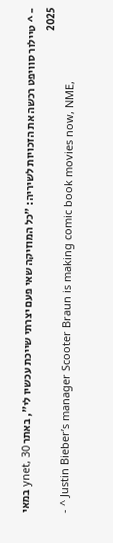- ^ טיילור סוויפט רכשה את הזכויות לשיריה: "כל המוזיקה שאי פעם יצרתי שייכת עכשיו לי", באתר ynet, 30 במאי 2025
- ^ Justin Bieber’s manager Scooter Braun is making comic book movies now, NME,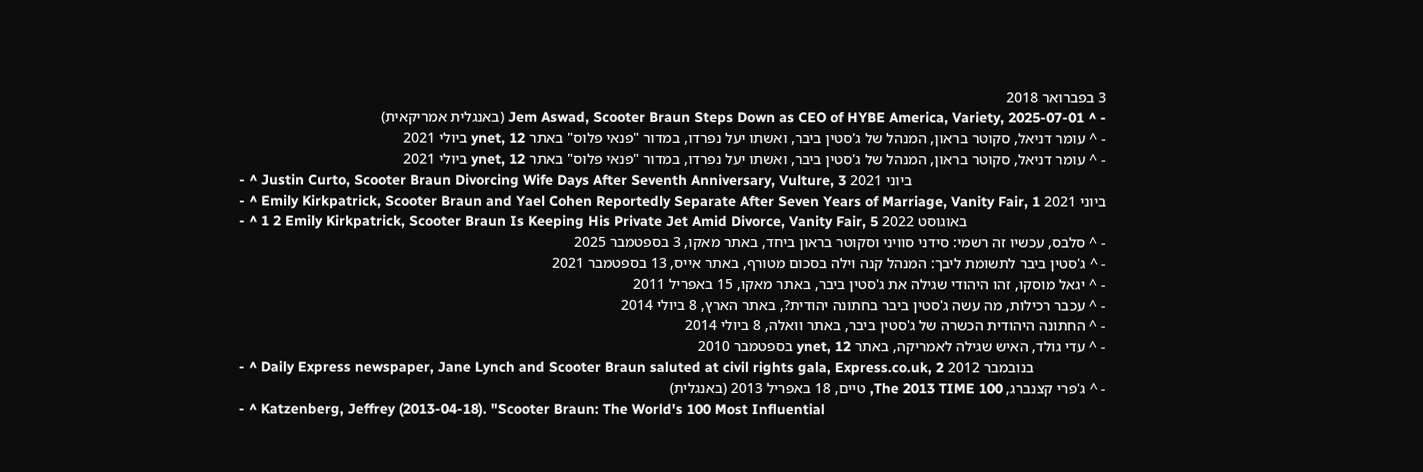3 בפברואר 2018
- ^ Jem Aswad, Scooter Braun Steps Down as CEO of HYBE America, Variety, 2025-07-01 (באנגלית אמריקאית)
- ^ עומר דניאל, סקוטר בראון, המנהל של ג'סטין ביבר, ואשתו יעל נפרדו, במדור "פנאי פלוס" באתר ynet, 12 ביולי 2021
- ^ עומר דניאל, סקוטר בראון, המנהל של ג'סטין ביבר, ואשתו יעל נפרדו, במדור "פנאי פלוס" באתר ynet, 12 ביולי 2021
- ^ Justin Curto, Scooter Braun Divorcing Wife Days After Seventh Anniversary, Vulture, 3 ביוני 2021
- ^ Emily Kirkpatrick, Scooter Braun and Yael Cohen Reportedly Separate After Seven Years of Marriage, Vanity Fair, 1 ביוני 2021
- ^ 1 2 Emily Kirkpatrick, Scooter Braun Is Keeping His Private Jet Amid Divorce, Vanity Fair, 5 באוגוסט 2022
- ^ סלבס, עכשיו זה רשמי: סידני סוויני וסקוטר בראון ביחד, באתר מאקו, 3 בספטמבר 2025
- ^ ג'סטין ביבר לתשומת ליבך: המנהל קנה וילה בסכום מטורף, באתר אייס, 13 בספטמבר 2021
- ^ יגאל מוסקו, זהו היהודי שגילה את ג'סטין ביבר, באתר מאקו, 15 באפריל 2011
- ^ עכבר רכילות, מה עשה ג'סטין ביבר בחתונה יהודית?, באתר הארץ, 8 ביולי 2014
- ^ החתונה היהודית הכשרה של ג'סטין ביבר, באתר וואלה, 8 ביולי 2014
- ^ עדי גולד, האיש שגילה לאמריקה, באתר ynet, 12 בספטמבר 2010
- ^ Daily Express newspaper, Jane Lynch and Scooter Braun saluted at civil rights gala, Express.co.uk, 2 בנובמבר 2012
- ^ ג'פרי קצנברג, The 2013 TIME 100, טיים, 18 באפריל 2013 (באנגלית)
- ^ Katzenberg, Jeffrey (2013-04-18). "Scooter Braun: The World's 100 Most Influential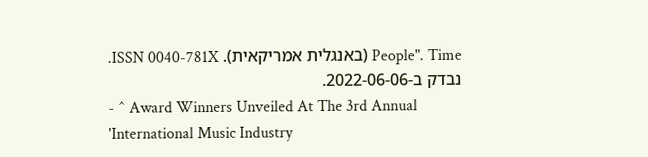People". Time (באנגלית אמריקאית). ISSN 0040-781X. נבדק ב-2022-06-06.
- ^ Award Winners Unveiled At The 3rd Annual 'International Music Industry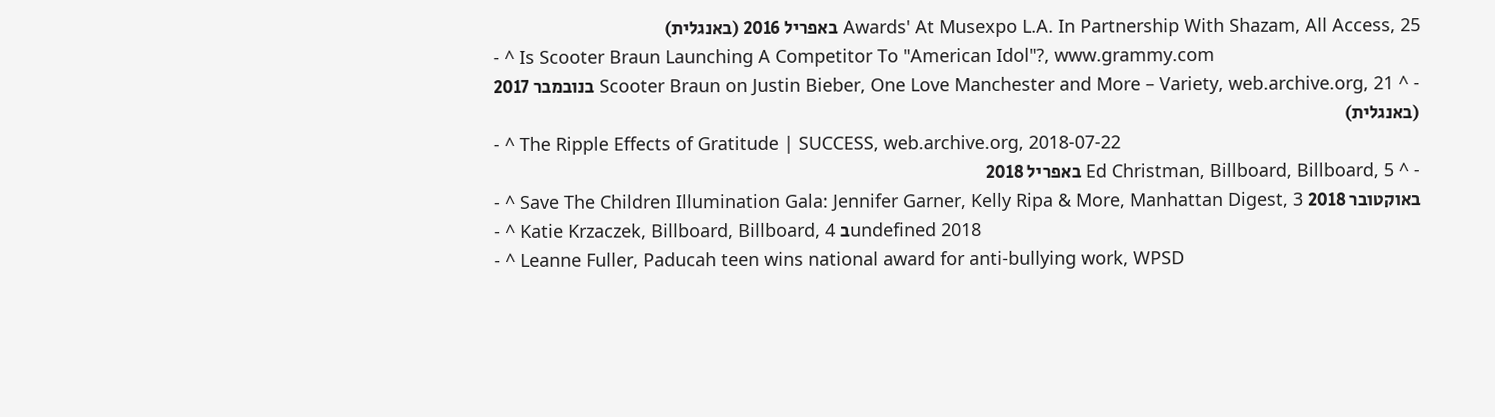Awards' At Musexpo L.A. In Partnership With Shazam, All Access, 25 באפריל 2016 (באנגלית)
- ^ Is Scooter Braun Launching A Competitor To "American Idol"?, www.grammy.com
- ^ Scooter Braun on Justin Bieber, One Love Manchester and More – Variety, web.archive.org, 21 בנובמבר 2017 (באנגלית)
- ^ The Ripple Effects of Gratitude | SUCCESS, web.archive.org, 2018-07-22
- ^ Ed Christman, Billboard, Billboard, 5 באפריל 2018
- ^ Save The Children Illumination Gala: Jennifer Garner, Kelly Ripa & More, Manhattan Digest, 3 באוקטובר 2018
- ^ Katie Krzaczek, Billboard, Billboard, 4 בundefined 2018
- ^ Leanne Fuller, Paducah teen wins national award for anti-bullying work, WPSD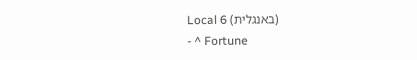Local 6 (באנגלית)
- ^ Fortune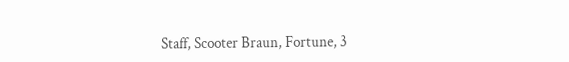Staff, Scooter Braun, Fortune, 3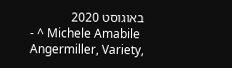באוגוסט 2020
- ^ Michele Amabile Angermiller, Variety,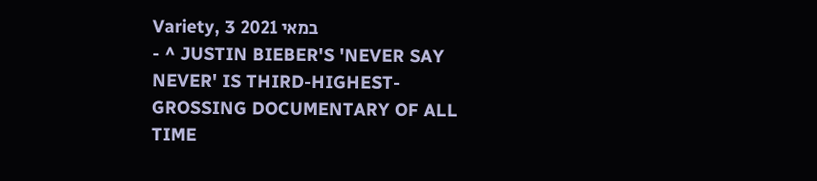Variety, 3 במאי 2021
- ^ JUSTIN BIEBER'S 'NEVER SAY NEVER' IS THIRD-HIGHEST-GROSSING DOCUMENTARY OF ALL TIME